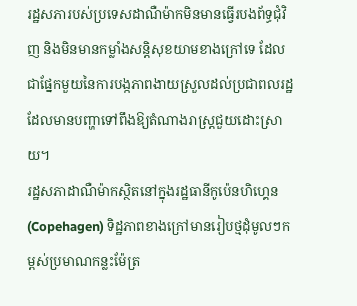រដ្ឋសភារបស់ប្រទេសដាណឺម៉ាកមិនមានធ្វើរបងព័ទ្ធជុំវិញ និងមិនមានកម្លាំងសន្តិសុខយាមខាងក្រៅទេ ដែលជាផ្នែកមួយនៃការបង្កភាពងាយស្រួលដល់ប្រជាពលរដ្ឋដែលមានបញ្ហាទៅពឹងឱ្យតំណាងរាស្ត្រជួយដោះស្រាយ។
រដ្ឋសភាដាណឺម៉ាកស្ថិតនៅក្នុងរដ្ឋធានីកូប៉េនហិហ្គេន (Copehagen) ទិដ្ឋភាពខាងក្រៅមានរៀបថ្មដុំមូលៗកម្ពស់ប្រមាណកន្លះម៉ែត្រ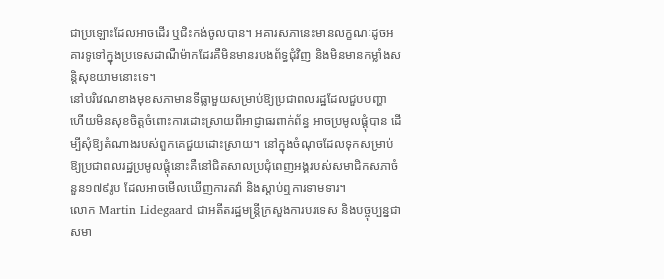ជាប្រឡោះដែលអាចដើរ ឬជិះកង់ចូលបាន។ អគារសភានេះមានលក្ខណៈដូចអគារទូទៅក្នុងប្រទេសដាណឺម៉ាកដែរគឺមិនមានរបងព័ទ្ធជុំវិញ និងមិនមានកម្លាំងសន្តិសុខយាមនោះទេ។
នៅបរិវេណខាងមុខសភាមានទីធ្លាមួយសម្រាប់ឱ្យប្រជាពលរដ្ឋដែលជួបបញ្ហា ហើយមិនសុខចិត្តចំពោះការដោះស្រាយពីអាជ្ញាធរពាក់ព័ន្ធ អាចប្រមូលផ្តុំបាន ដើម្បីសុំឱ្យតំណាងរបស់ពួកគេជួយដោះស្រាយ។ នៅក្នុងចំណុចដែលទុកសម្រាប់ឱ្យប្រជាពលរដ្ឋប្រមូលផ្តុំនោះគឺនៅជិតសាលប្រជុំពេញអង្គរបស់សមាជិកសភាចំនួន១៧៩រូប ដែលអាចមើលឃើញការតវ៉ា និងស្តាប់ឮការទាមទារ។
លោក Martin Lidegaard ជាអតីតរដ្ឋមន្ត្រីក្រសួងការបរទេស និងបច្ចុប្បន្នជាសមា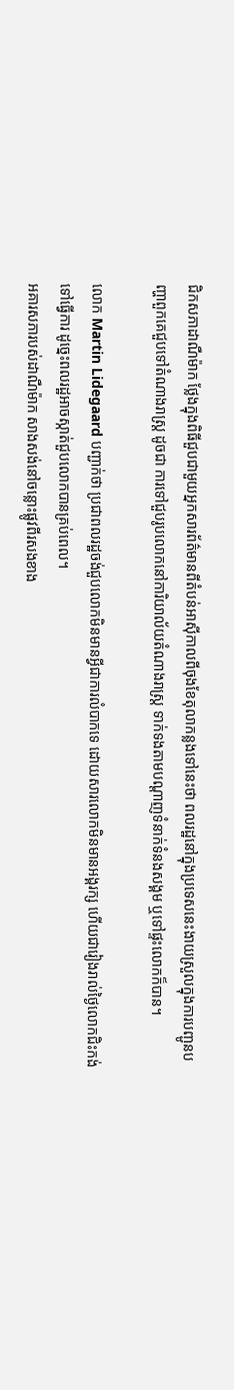ជិកសភាដាណឺម៉ាក ថ្លែងក្នុងពិធីជួបជាមួយអ្នកសារព័ត៌មានពីតំបន់អាស៊ីកាលពីចុងខែតុលាកន្លងទៅនេះថា ពលរដ្ឋនៅក្នុងប្រទេសនេះងាយស្រួលក្នុងការបញ្ជូនបញ្ហាពួកគេជួបទៅតំណាងរាស្ត្រ ដូចជា ការទៅជួបរូបលោកនៅការិយាល័យតំណាងរាស្ត្រ ទាក់ទងតាមបណ្តាញទំនាក់ទំនងសង្គម ឬទៅផ្ទះលោកក៏បាន។

លោក Martin Lidegaard បញ្ជាក់ថា ប្រជាពលរដ្ឋចង់ជួបលោកមិនមានអ្វីជាការលំបាកទេ ដោយសារលោកមិនមានអង្គរក្ស ហើយជារៀងរាល់ថ្ងៃលោកជិះកង់ទៅធ្វើការ ដូច្នេះពលរដ្ឋអាចស្កាត់ជួបលោកបានគ្រប់ពេល។
អគារសភារបស់ដាណឺម៉ាក សាងសង់នៅចន្លោះផ្លូវពីរសងខាង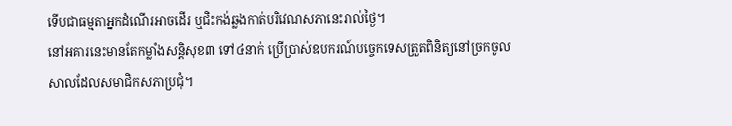ទើបជាធម្មតាអ្នកដំណើរអាចដើរ ឬជិះកង់ឆ្លងកាត់បរិវេណសភានេះរាល់ថ្ងៃ។
នៅអគារនេះមានតែកម្លាំងសន្តិសុខ៣ ទៅ៤នាក់ ប្រើប្រាស់ឧបករណ៍បច្ចេកទេសត្រួតពិនិត្យនៅច្រកចូលសាលដែលសមាជិកសភាប្រជុំ។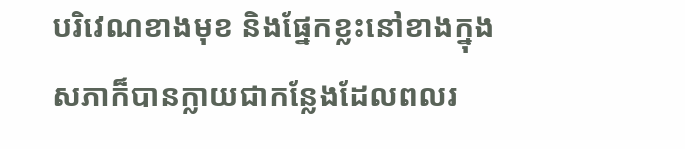បរិវេណខាងមុខ និងផ្នែកខ្លះនៅខាងក្នុងសភាក៏បានក្លាយជាកន្លែងដែលពលរ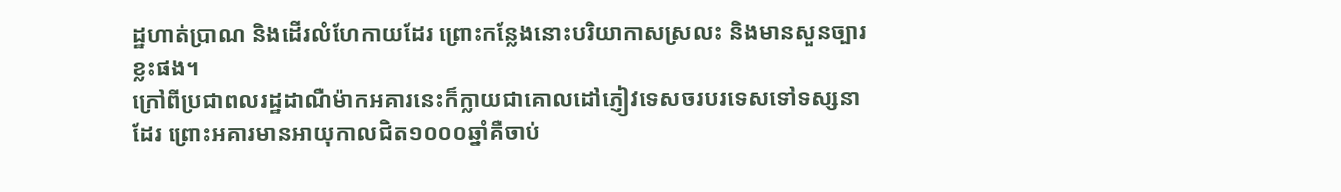ដ្ឋហាត់ប្រាណ និងដើរលំហែកាយដែរ ព្រោះកន្លែងនោះបរិយាកាសស្រលះ និងមានសួនច្បារខ្លះផង។
ក្រៅពីប្រជាពលរដ្ឋដាណឺម៉ាកអគារនេះក៏ក្លាយជាគោលដៅភ្ញៀវទេសចរបរទេសទៅទស្សនាដែរ ព្រោះអគារមានអាយុកាលជិត១០០០ឆ្នាំគឺចាប់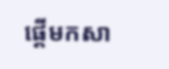ផ្តើមកសា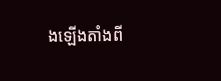ងឡើងតាំងពី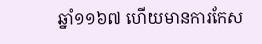ឆ្នាំ១១៦៧ ហើយមានការកែស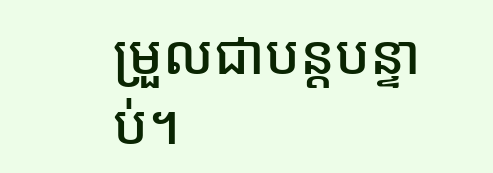ម្រួលជាបន្តបន្ទាប់។